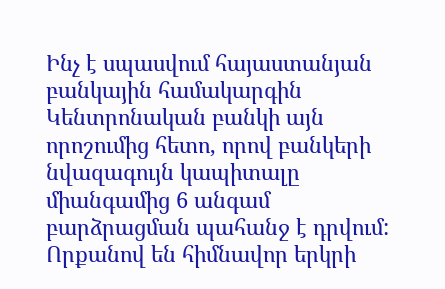Ինչ է սպասվում հայաստանյան բանկային համակարգին Կենտրոնական բանկի այն որոշումից հետո, որով բանկերի նվազագույն կապիտալը միանգամից 6 անգամ բարձրացման պահանջ է դրվում: Որքանով են հիմնավոր երկրի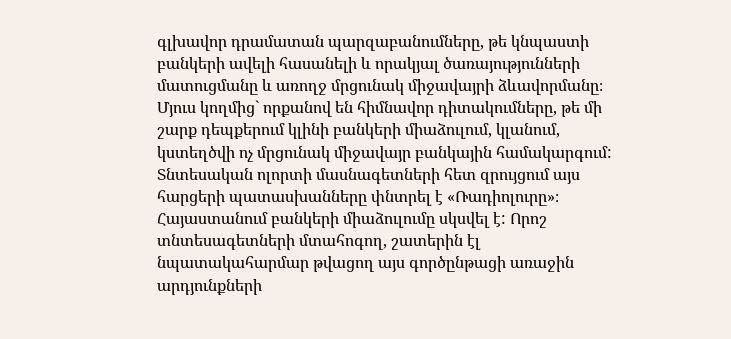գլխավոր դրամատան պարզաբանումները, թե կնպաստի բանկերի ավելի հասանելի և որակյալ ծառայությունների մատուցմանը և առողջ մրցունակ միջավայրի ձևավորմանը։ Մյուս կողմից` որքանով են հիմնավոր դիտակումները, թե մի շարք դեպքերում կլինի բանկերի միաձուլում, կլանում, կստեղծվի ոչ մրցունակ միջավայր բանկային համակարգում: Տնտեսական ոլորտի մասնագետների հետ զրույցում այս հարցերի պատասխանները փնտրել է «Ռադիոլուրը»։
Հայաստանում բանկերի միաձուլումը սկսվել է: Որոշ տնտեսագետների մտահոգող, շատերին էլ նպատակահարմար թվացող այս գործընթացի առաջին արդյունքների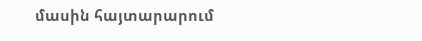մասին հայտարարում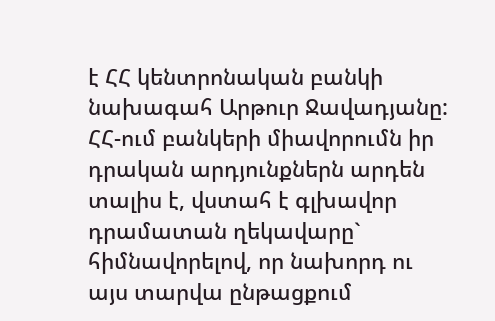է ՀՀ կենտրոնական բանկի նախագահ Արթուր Ջավադյանը:
ՀՀ-ում բանկերի միավորումն իր դրական արդյունքներն արդեն տալիս է, վստահ է գլխավոր դրամատան ղեկավարը` հիմնավորելով, որ նախորդ ու այս տարվա ընթացքում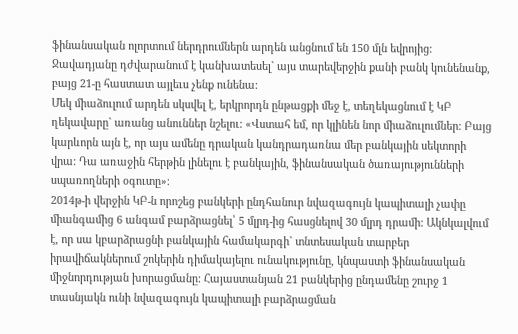ֆինանսական ոլորտում ներդրումներն արդեն անցնում են 150 մլն եվրոյից: Ջավադյանը դժվարանում է կանխատեսել` այս տարեվերջին քանի բանկ կունենանք, բայց 21-ը հաստատ այլեւս չենք ունենա:
Մեկ միաձուլում արդեն սկսվել է, երկրորդն ընթացքի մեջ է, տեղեկացնում է ԿԲ ղեկավարը` առանց անուններ նշելու: «Վստահ եմ, որ կլինեն նոր միաձուլումներ: Բայց կարևորն այն է, որ այս ամենը դրական կանդրադառնա մեր բանկային սեկտորի վրա: Դա առաջին հերթին լինելու է բանկային, ֆինանսական ծառայությունների սպառողների օգուտը»։
2014թ-ի վերջին ԿԲ-ն որոշեց բանկերի ընդհանուր նվազագույն կապիտալի չափը միանգամից 6 անգամ բարձրացնել՝ 5 մլրդ-ից հասցնելով 30 մլրդ դրամի: Ակնկալվում է, որ սա կբարձրացնի բանկային համակարգի` տնտեսական տարբեր իրավիճակներում շոկերին դիմակայելու ունակությունը, կնպաստի ֆինանսական միջնորդության խորացմանը: Հայաստանյան 21 բանկերից ընդամենը շուրջ 1 տասնյակն ունի նվազագույն կապիտալի բարձրացման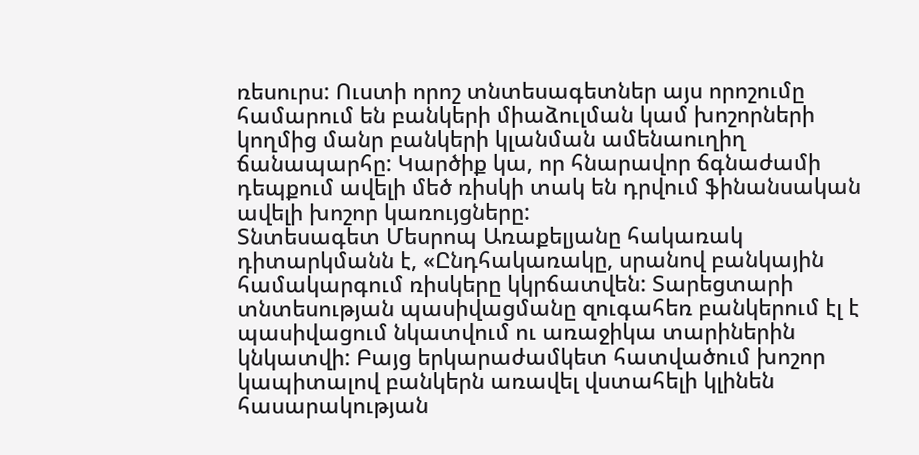ռեսուրս: Ուստի որոշ տնտեսագետներ այս որոշումը համարում են բանկերի միաձուլման կամ խոշորների կողմից մանր բանկերի կլանման ամենաուղիղ ճանապարհը: Կարծիք կա, որ հնարավոր ճգնաժամի դեպքում ավելի մեծ ռիսկի տակ են դրվում ֆինանսական ավելի խոշոր կառույցները:
Տնտեսագետ Մեսրոպ Առաքելյանը հակառակ դիտարկմանն է, «Ընդհակառակը, սրանով բանկային համակարգում ռիսկերը կկրճատվեն: Տարեցտարի տնտեսության պասիվացմանը զուգահեռ բանկերում էլ է պասիվացում նկատվում ու առաջիկա տարիներին կնկատվի: Բայց երկարաժամկետ հատվածում խոշոր կապիտալով բանկերն առավել վստահելի կլինեն հասարակության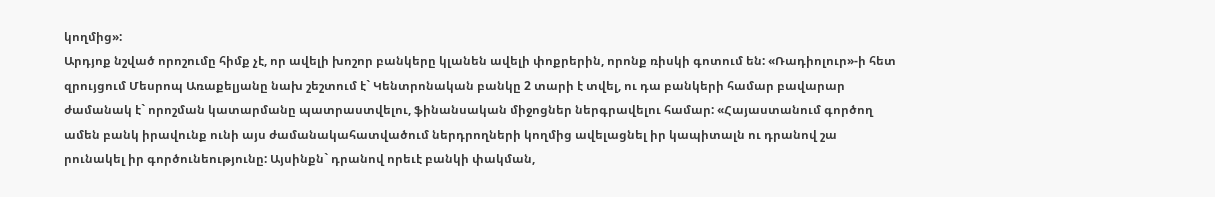կողմից»:
Արդյոք նշված որոշումը հիմք չէ, որ ավելի խոշոր բանկերը կլանեն ավելի փոքրերին, որոնք ռիսկի գոտում են: «Ռադիոլուր»-ի հետ զրույցում Մեսրոպ Առաքելյանը նախ շեշտում է` Կենտրոնական բանկը 2 տարի է տվել, ու դա բանկերի համար բավարար ժամանակ է` որոշման կատարմանը պատրաստվելու, ֆինանսական միջոցներ ներգրավելու համար: «Հայաստանում գործող ամեն բանկ իրավունք ունի այս ժամանակահատվածում ներդրողների կողմից ավելացնել իր կապիտալն ու դրանով շա րունակել իր գործունեությունը: Այսինքն` դրանով որեւէ բանկի փակման,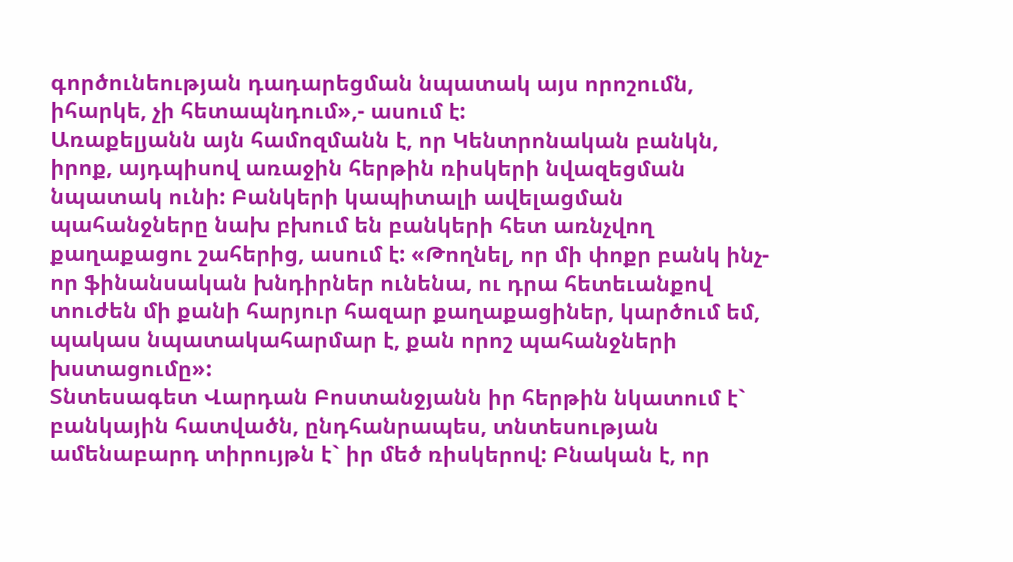գործունեության դադարեցման նպատակ այս որոշումն, իհարկե, չի հետապնդում»,- ասում է:
Առաքելյանն այն համոզմանն է, որ Կենտրոնական բանկն, իրոք, այդպիսով առաջին հերթին ռիսկերի նվազեցման նպատակ ունի: Բանկերի կապիտալի ավելացման պահանջները նախ բխում են բանկերի հետ առնչվող քաղաքացու շահերից, ասում է: «Թողնել, որ մի փոքր բանկ ինչ-որ ֆինանսական խնդիրներ ունենա, ու դրա հետեւանքով տուժեն մի քանի հարյուր հազար քաղաքացիներ, կարծում եմ, պակաս նպատակահարմար է, քան որոշ պահանջների խստացումը»:
Տնտեսագետ Վարդան Բոստանջյանն իր հերթին նկատում է` բանկային հատվածն, ընդհանրապես, տնտեսության ամենաբարդ տիրույթն է` իր մեծ ռիսկերով: Բնական է, որ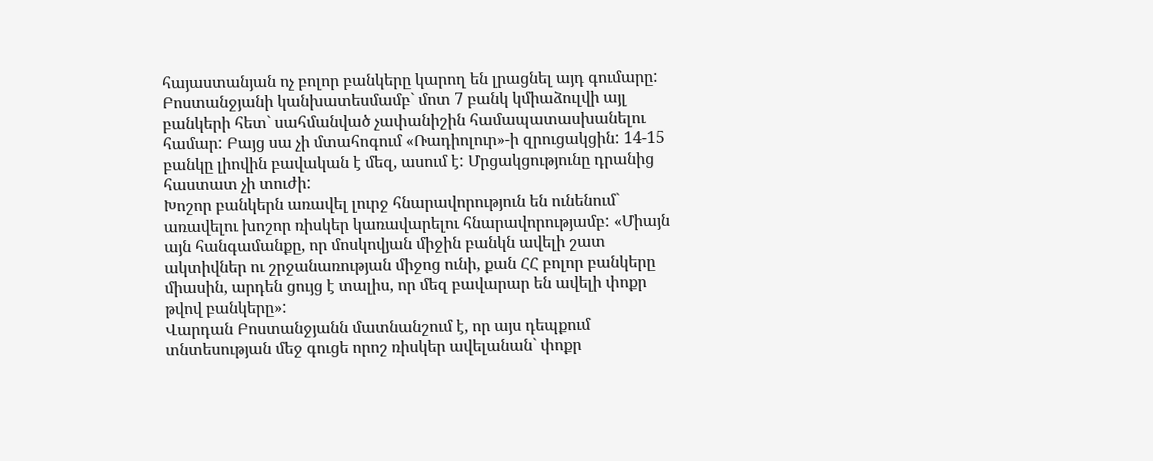հայաստանյան ոչ բոլոր բանկերը կարող են լրացնել այդ գումարը: Բոստանջյանի կանխատեսմամբ` մոտ 7 բանկ կմիաձուլվի այլ բանկերի հետ` սահմանված չափանիշին համապատասխանելու համար: Բայց սա չի մտահոգում «Ռադիոլուր»-ի զրուցակցին: 14-15 բանկը լիովին բավական է մեզ, ասում է: Մրցակցությունը դրանից հաստատ չի տուժի:
Խոշոր բանկերն առավել լուրջ հնարավորություն են ունենում` առավելու խոշոր ռիսկեր կառավարելու հնարավորությամբ: «Միայն այն հանգամանքը, որ մոսկովյան միջին բանկն ավելի շատ ակտիվներ ու շրջանառության միջոց ունի, քան ՀՀ բոլոր բանկերը միասին, արդեն ցույց է տալիս, որ մեզ բավարար են ավելի փոքր թվով բանկերը»:
Վարդան Բոստանջյանն մատնանշում է, որ այս դեպքում տնտեսության մեջ գուցե որոշ ռիսկեր ավելանան` փոքր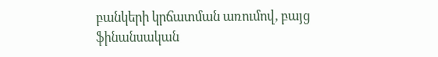բանկերի կրճատման առումով, բայց ֆինանսական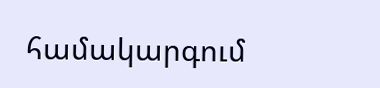համակարգում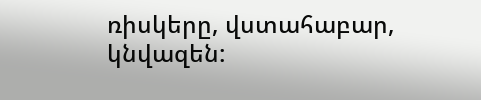ռիսկերը, վստահաբար, կնվազեն: